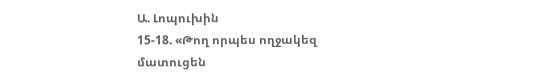Ա. Լոպուխին
15-18. «Թող որպես ողջակեզ մատուցեն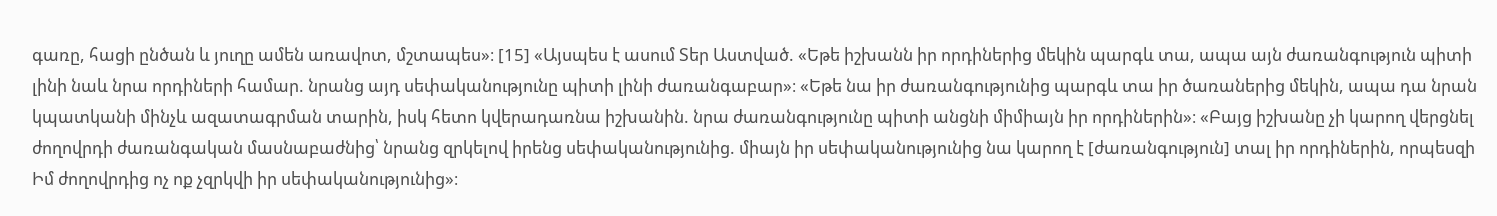գառը, հացի ընծան և յուղը ամեն առավոտ, մշտապես»։ [15] «Այսպես է ասում Տեր Աստված. «Եթե իշխանն իր որդիներից մեկին պարգև տա, ապա այն ժառանգություն պիտի լինի նաև նրա որդիների համար. նրանց այդ սեփականությունը պիտի լինի ժառանգաբար»։ «Եթե նա իր ժառանգությունից պարգև տա իր ծառաներից մեկին, ապա դա նրան կպատկանի մինչև ազատագրման տարին, իսկ հետո կվերադառնա իշխանին. նրա ժառանգությունը պիտի անցնի միմիայն իր որդիներին»։ «Բայց իշխանը չի կարող վերցնել ժողովրդի ժառանգական մասնաբաժնից՝ նրանց զրկելով իրենց սեփականությունից. միայն իր սեփականությունից նա կարող է [ժառանգություն] տալ իր որդիներին, որպեսզի Իմ ժողովրդից ոչ ոք չզրկվի իր սեփականությունից»։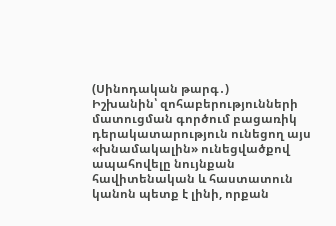(Սինոդական թարգ․)
Իշխանին՝ զոհաբերությունների մատուցման գործում բացառիկ դերակատարություն ունեցող այս «խնամակալին» ունեցվածքով ապահովելը նույնքան հավիտենական և հաստատուն կանոն պետք է լինի, որքան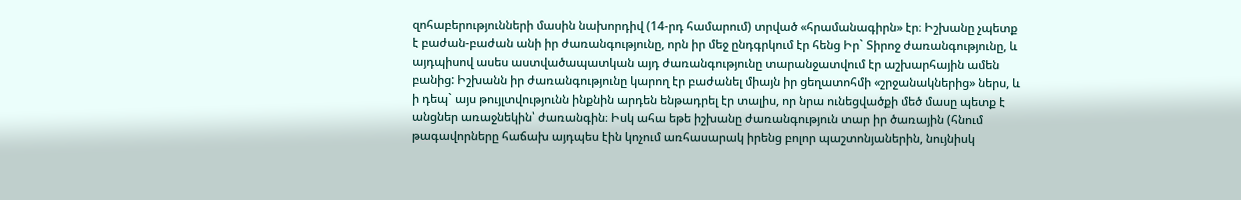զոհաբերությունների մասին նախորդիվ (14-րդ համարում) տրված «հրամանագիրն» էր։ Իշխանը չպետք է բաժան-բաժան անի իր ժառանգությունը, որն իր մեջ ընդգրկում էր հենց Իր` Տիրոջ ժառանգությունը, և այդպիսով ասես աստվածապատկան այդ ժառանգությունը տարանջատվում էր աշխարհային ամեն բանից: Իշխանն իր ժառանգությունը կարող էր բաժանել միայն իր ցեղատոհմի «շրջանակներից» ներս, և ի դեպ` այս թույլտվությունն ինքնին արդեն ենթադրել էր տալիս, որ նրա ունեցվածքի մեծ մասը պետք է անցներ առաջնեկին՝ ժառանգին։ Իսկ ահա եթե իշխանը ժառանգություն տար իր ծառային (հնում թագավորները հաճախ այդպես էին կոչում առհասարակ իրենց բոլոր պաշտոնյաներին, նույնիսկ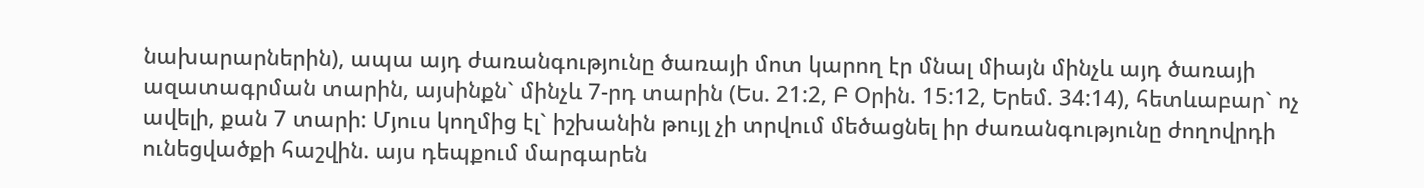նախարարներին), ապա այդ ժառանգությունը ծառայի մոտ կարող էր մնալ միայն մինչև այդ ծառայի ազատագրման տարին, այսինքն` մինչև 7-րդ տարին (Ես. 21:2, Բ Օրին. 15:12, Երեմ. 34:14), հետևաբար` ոչ ավելի, քան 7 տարի: Մյուս կողմից էլ` իշխանին թույլ չի տրվում մեծացնել իր ժառանգությունը ժողովրդի ունեցվածքի հաշվին. այս դեպքում մարգարեն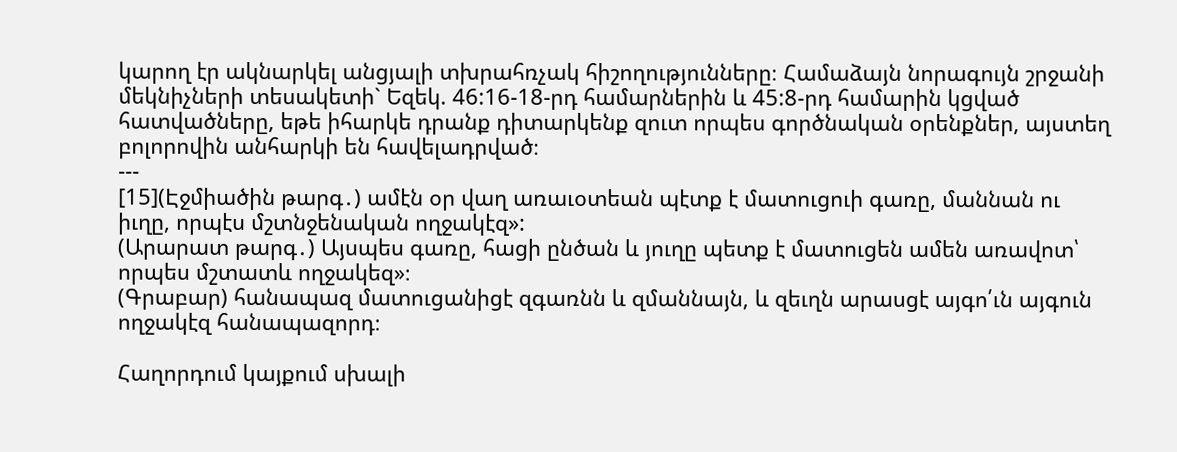կարող էր ակնարկել անցյալի տխրահռչակ հիշողությունները։ Համաձայն նորագույն շրջանի մեկնիչների տեսակետի` Եզեկ. 46:16-18-րդ համարներին և 45:8-րդ համարին կցված հատվածները, եթե իհարկե դրանք դիտարկենք զուտ որպես գործնական օրենքներ, այստեղ բոլորովին անհարկի են հավելադրված։
---
[15](Էջմիածին թարգ․) ամէն օր վաղ առաւօտեան պէտք է մատուցուի գառը, մաննան ու իւղը, որպէս մշտնջենական ողջակէզ»:
(Արարատ թարգ․) Այսպես գառը, հացի ընծան և յուղը պետք է մատուցեն ամեն առավոտ՝ որպես մշտատև ողջակեզ»։
(Գրաբար) հանապազ մատուցանիցէ զգառնն և զմաննայն, և զեւղն արասցէ այգո՛ւն այգուն ողջակէզ հանապազորդ։

Հաղորդում կայքում սխալի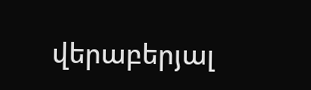վերաբերյալ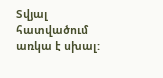Տվյալ հատվածում առկա է սխալ: